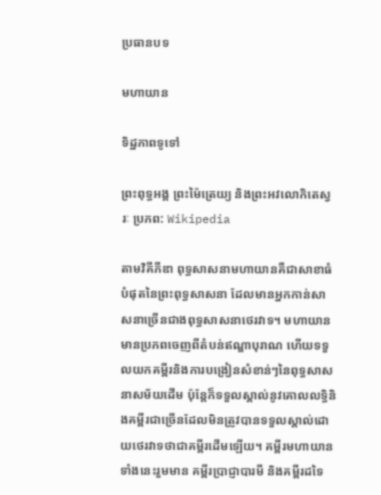ប្រធានបទ

មហាយាន

ទិដ្ឋភាពទូទៅ

ព្រះពុទ្ធអង្គ ព្រះម៉ៃត្រេយ្យ និងព្រះអវលោកិតេស្វរៈ ប្រភព: Wikipedia

តាមវិគីភីឌា ពុទ្ធសាសនាមហាយានគឺជាសាខាធំបំផុតនៃព្រះពុទ្ធសាសនា ដែលមានអ្នកកាន់សាសនាច្រើនជាងពុទ្ធសាសនាថេរវាទ។ មហាយានមានប្រភពចេញពីតំបន់ឥណ្ឌាបុរាណ ហើយទទួលយកគម្ពីរនិងការបង្រៀនសំខាន់ៗនៃពុទ្ធសាសនាសម័យដើម ប៉ុន្តែក៏ទទួលស្គាល់នូវគោលលទ្ធិនិងគម្ពីរជាច្រើនដែលមិនត្រូវបានទទួលស្គាល់ដោយថេរវាទថាជាគម្ពីរដើមឡើយ។ គម្ពីរមហាយានទាំងនេះរួមមាន គម្ពីរប្រាជ្ញាបារមី និងគម្ពីរដទៃ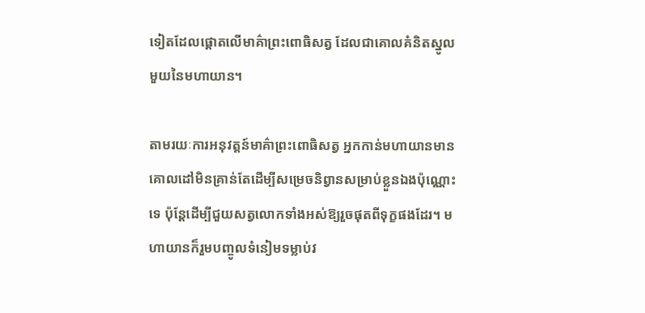ទៀតដែលផ្តោតលើមាគ៌ាព្រះពោធិសត្វ ដែលជាគោលគំនិតស្នូលមួយនៃមហាយាន។

តាមរយៈការអនុវត្តន៍មាគ៌ាព្រះពោធិសត្វ អ្នកកាន់មហាយានមានគោលដៅមិនគ្រាន់តែដើម្បីសម្រេចនិព្វានសម្រាប់ខ្លួនឯងប៉ុណ្ណោះទេ ប៉ុន្តែដើម្បីជួយសត្វលោកទាំងអស់ឱ្យរួចផុតពីទុក្ខផងដែរ។ មហាយានក៏រួមបញ្ចូលទំនៀមទម្លាប់វ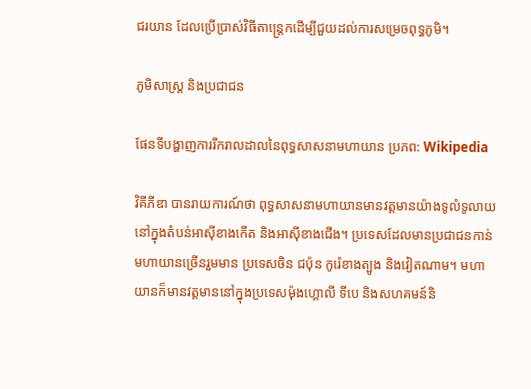ជរយាន ដែលប្រើប្រាស់វិធីតាន្ត្រេកដើម្បីជួយដល់ការសម្រេចពុទ្ធភូមិ។

ភូមិសាស្ត្រ និងប្រជាជន

ផែនទីបង្ហាញការរីករាលដាលនៃពុទ្ធសាសនាមហាយាន ប្រភព: Wikipedia

វិគីភីឌា បានរាយការណ៍ថា ពុទ្ធសាសនាមហាយានមានវត្តមានយ៉ាងទូលំទូលាយនៅក្នុងតំបន់អាស៊ីខាងកើត និងអាស៊ីខាងជើង។ ប្រទេសដែលមានប្រជាជនកាន់មហាយានច្រើនរួមមាន ប្រទេសចិន ជប៉ុន កូរ៉េខាងត្បូង និងវៀតណាម។ មហាយានក៏មានវត្តមាននៅក្នុងប្រទេសម៉ុងហ្គោលី ទីបេ និងសហគមន៍និ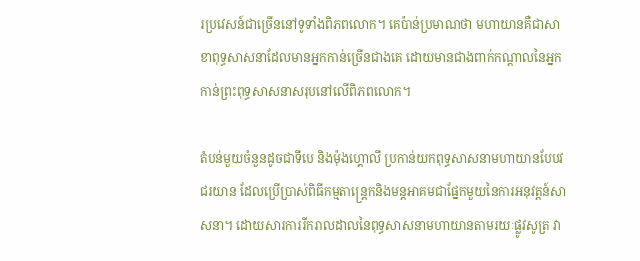រប្រវេសន៍ជាច្រើននៅទូទាំងពិភពលោក។ គេប៉ាន់ប្រមាណថា មហាយានគឺជាសាខាពុទ្ធសាសនាដែលមានអ្នកកាន់ច្រើនជាងគេ ដោយមានជាងពាក់កណ្តាលនៃអ្នកកាន់ព្រះពុទ្ធសាសនាសរុបនៅលើពិភពលោក។

តំបន់មួយចំនួនដូចជាទីបេ និងម៉ុងហ្គោលី ប្រកាន់យកពុទ្ធសាសនាមហាយានបែបវជរយាន ដែលប្រើប្រាស់ពិធីកម្មតាន្ត្រេកនិងមន្តអាគមជាផ្នែកមួយនៃការអនុវត្តន៍សាសនា។ ដោយសារការរីករាលដាលនៃពុទ្ធសាសនាមហាយានតាមរយៈផ្លូវសូត្រ វា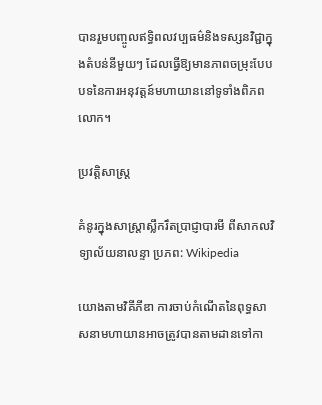បានរួមបញ្ចូលឥទ្ធិពលវប្បធម៌និងទស្សនវិជ្ជាក្នុងតំបន់នីមួយៗ ដែលធ្វើឱ្យមានភាពចម្រុះបែបបទនៃការអនុវត្តន៍មហាយាននៅទូទាំងពិភពលោក។

ប្រវត្តិសាស្ត្រ

គំនូរក្នុងសាស្ត្រាស្លឹករឹតប្រាជ្ញាបារមី ពីសាកលវិទ្យាល័យនាលន្ទា ប្រភព: Wikipedia

យោងតាមវិគីភីឌា ការចាប់កំណើតនៃពុទ្ធសាសនាមហាយានអាចត្រូវបានតាមដានទៅកា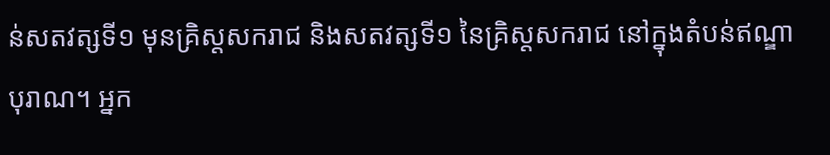ន់សតវត្សទី១ មុនគ្រិស្តសករាជ និងសតវត្សទី១ នៃគ្រិស្តសករាជ នៅក្នុងតំបន់ឥណ្ឌាបុរាណ។ អ្នក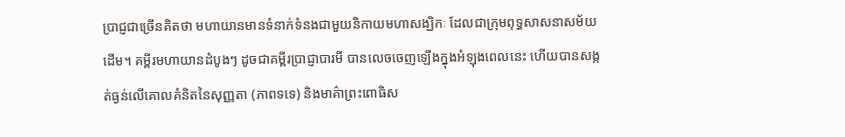ប្រាជ្ញជាច្រើនគិតថា មហាយានមានទំនាក់ទំនងជាមួយនិកាយមហាសង្ឃិកៈ ដែលជាក្រុមពុទ្ធសាសនាសម័យដើម។ គម្ពីរមហាយានដំបូងៗ ដូចជាគម្ពីរប្រាជ្ញាបារមី បានលេចចេញឡើងក្នុងអំឡុងពេលនេះ ហើយបានសង្កត់ធ្ងន់លើគោលគំនិតនៃសុញ្ញតា (ភាពទទេ) និងមាគ៌ាព្រះពោធិស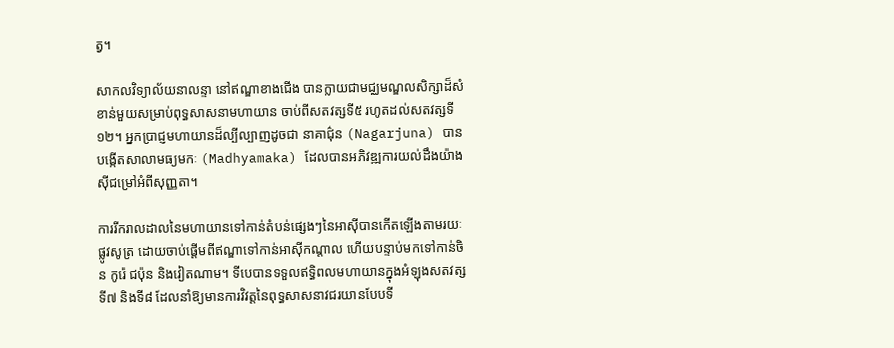ត្វ។

សាកលវិទ្យាល័យនាលន្ទា នៅឥណ្ឌាខាងជើង បានក្លាយជាមជ្ឈមណ្ឌលសិក្សាដ៏សំខាន់មួយសម្រាប់ពុទ្ធសាសនាមហាយាន ចាប់ពីសតវត្សទី៥ រហូតដល់សតវត្សទី១២។ អ្នកប្រាជ្ញមហាយានដ៏ល្បីល្បាញដូចជា នាគាជ៌ុន (Nagarjuna) បានបង្កើតសាលាមធ្យមកៈ (Madhyamaka) ដែលបានអភិវឌ្ឍការយល់ដឹងយ៉ាងស៊ីជម្រៅអំពីសុញ្ញតា។

ការរីករាលដាលនៃមហាយានទៅកាន់តំបន់ផ្សេងៗនៃអាស៊ីបានកើតឡើងតាមរយៈផ្លូវសូត្រ ដោយចាប់ផ្តើមពីឥណ្ឌាទៅកាន់អាស៊ីកណ្តាល ហើយបន្ទាប់មកទៅកាន់ចិន កូរ៉េ ជប៉ុន និងវៀតណាម។ ទីបេបានទទួលឥទ្ធិពលមហាយានក្នុងអំឡុងសតវត្សទី៧ និងទី៨ ដែលនាំឱ្យមានការវិវត្តនៃពុទ្ធសាសនាវជរយានបែបទី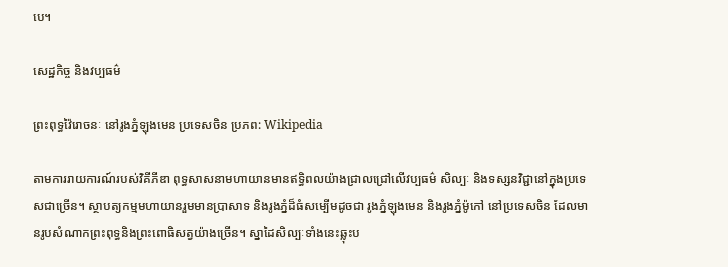បេ។

សេដ្ឋកិច្ច និងវប្បធម៌

ព្រះពុទ្ធវ៉ៃរោចនៈ នៅរូងភ្នំឡុងមេន ប្រទេសចិន ប្រភព: Wikipedia

តាមការរាយការណ៍របស់វិគីភីឌា ពុទ្ធសាសនាមហាយានមានឥទ្ធិពលយ៉ាងជ្រាលជ្រៅលើវប្បធម៌ សិល្បៈ និងទស្សនវិជ្ជានៅក្នុងប្រទេសជាច្រើន។ ស្ថាបត្យកម្មមហាយានរួមមានប្រាសាទ និងរូងភ្នំដ៏ធំសម្បើមដូចជា រូងភ្នំឡុងមេន និងរូងភ្នំម៉ូកៅ នៅប្រទេសចិន ដែលមានរូបសំណាកព្រះពុទ្ធនិងព្រះពោធិសត្វយ៉ាងច្រើន។ ស្នាដៃសិល្បៈទាំងនេះឆ្លុះប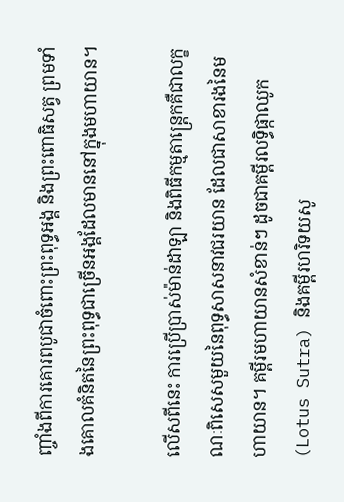ញ្ចាំងពីការគោរពបូជាចំពោះព្រះពុទ្ធអង្គ និងព្រះពោធិសត្វ ព្រមទាំងគោលគំនិតនៃព្រះពុទ្ធជាច្រើនអង្គដែលមាននៅក្នុងមហាយាន។

លើសពីនេះ ការប្រើប្រាស់ម៉ាន់ដាឡា និងពិធីកម្មតាន្ត្រេកគឺជាលក្ខណៈពិសេសមួយនៃពុទ្ធសាសនាវជរយាន ដែលជាសាខារងនៃមហាយាន។ គម្ពីរមហាយានសំខាន់ៗ ដូចជាគម្ពីរលទ្ធិផ្កាឈូក (Lotus Sutra) និងគម្ពីរហរិទយសូ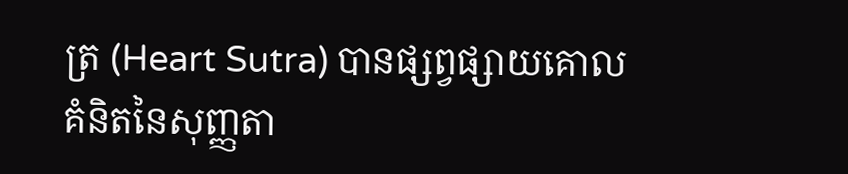ត្រ (Heart Sutra) បានផ្សព្វផ្សាយគោលគំនិតនៃសុញ្ញតា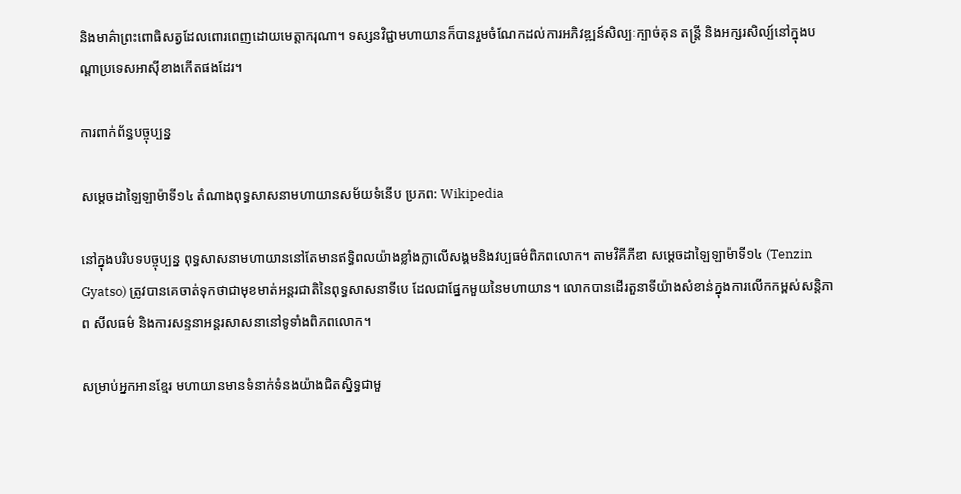និងមាគ៌ាព្រះពោធិសត្វដែលពោរពេញដោយមេត្តាករុណា។ ទស្សនវិជ្ជាមហាយានក៏បានរួមចំណែកដល់ការអភិវឌ្ឍន៍សិល្បៈក្បាច់គុន តន្ត្រី និងអក្សរសិល្ប៍នៅក្នុងបណ្តាប្រទេសអាស៊ីខាងកើតផងដែរ។

ការពាក់ព័ន្ធបច្ចុប្បន្ន

សម្តេចដាឡៃឡាម៉ាទី១៤ តំណាងពុទ្ធសាសនាមហាយានសម័យទំនើប ប្រភព: Wikipedia

នៅក្នុងបរិបទបច្ចុប្បន្ន ពុទ្ធសាសនាមហាយាននៅតែមានឥទ្ធិពលយ៉ាងខ្លាំងក្លាលើសង្គមនិងវប្បធម៌ពិភពលោក។ តាមវិគីភីឌា សម្តេចដាឡៃឡាម៉ាទី១៤ (Tenzin Gyatso) ត្រូវបានគេចាត់ទុកថាជាមុខមាត់អន្តរជាតិនៃពុទ្ធសាសនាទីបេ ដែលជាផ្នែកមួយនៃមហាយាន។ លោកបានដើរតួនាទីយ៉ាងសំខាន់ក្នុងការលើកកម្ពស់សន្តិភាព សីលធម៌ និងការសន្ទនាអន្តរសាសនានៅទូទាំងពិភពលោក។

សម្រាប់អ្នកអានខ្មែរ មហាយានមានទំនាក់ទំនងយ៉ាងជិតស្និទ្ធជាមួ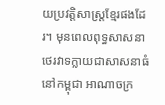យប្រវត្តិសាស្ត្រខ្មែរផងដែរ។ មុនពេលពុទ្ធសាសនាថេរវាទក្លាយជាសាសនាធំនៅកម្ពុជា អាណាចក្រ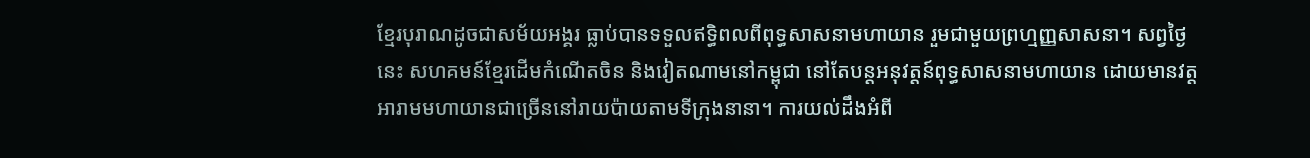ខ្មែរបុរាណដូចជាសម័យអង្គរ ធ្លាប់បានទទួលឥទ្ធិពលពីពុទ្ធសាសនាមហាយាន រួមជាមួយព្រហ្មញ្ញសាសនា។ សព្វថ្ងៃនេះ សហគមន៍ខ្មែរដើមកំណើតចិន និងវៀតណាមនៅកម្ពុជា នៅតែបន្តអនុវត្តន៍ពុទ្ធសាសនាមហាយាន ដោយមានវត្តអារាមមហាយានជាច្រើននៅរាយប៉ាយតាមទីក្រុងនានា។ ការយល់ដឹងអំពី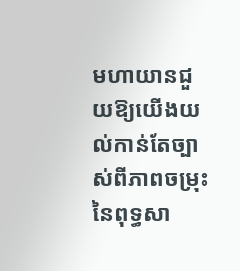មហាយានជួយឱ្យយើងយល់កាន់តែច្បាស់ពីភាពចម្រុះនៃពុទ្ធសា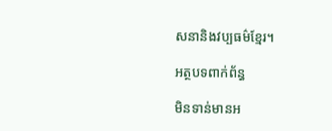សនានិងវប្បធម៌ខ្មែរ។

អត្ថបទពាក់ព័ន្ធ

មិនទាន់មានអ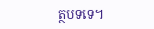ត្ថបទទេ។